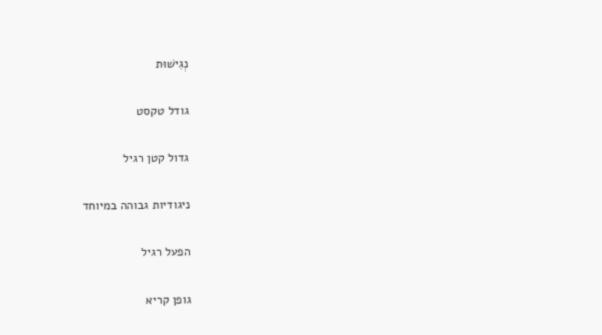נְגִישׁוּת

גודל טקסט

גדול קטן רגיל

ניגודיות גבוהה במיוחד

הפעל רגיל

גופן קריא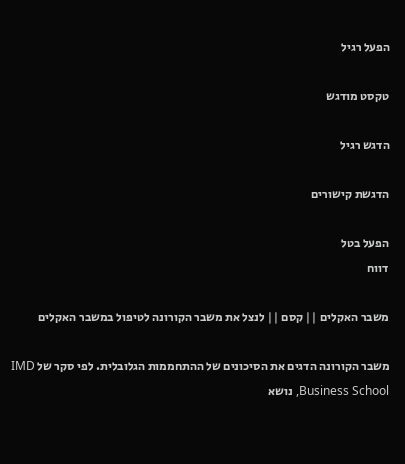הפעל רגיל

טקסט מודגש

הדגש רגיל

הדגשת קישורים

הפעל בטל
דווח

משבר האקלים || קסם || לנצל את משבר הקורונה לטיפול במשבר האקלים

משבר הקורונה הדגים את הסיכונים של ההתחממות הגלובלית. לפי סקר של IMD Business School, נושא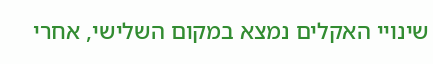שינויי האקלים נמצא במקום השלישי, אחרי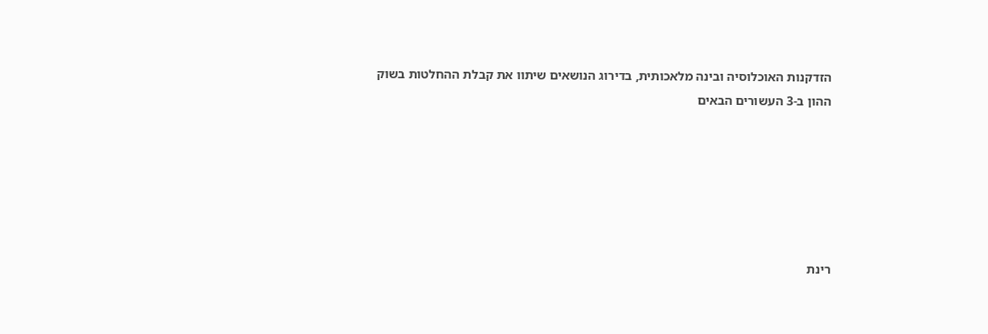הזדקנות האוכלוסיה ובינה מלאכותית, בדירוג הנושאים שיתוו את קבלת ההחלטות בשוק ההון ב-3 העשורים הבאים






רינת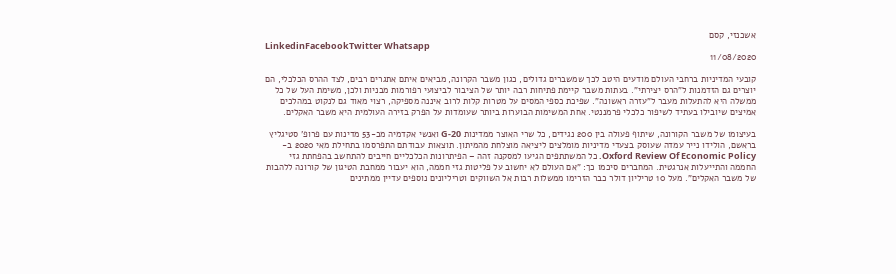אשכנזי, קסם
LinkedinFacebookTwitter Whatsapp
11/08/2020

קובעי המדיניות ברחבי העולם מודעים היטב לכך שמשברים גדולים, כגון משבר הקרונה, מביאים איתם אתגרים רבים, לצד ההרס הכלכלי, הם יוצרים גם הזדמנות ל"הרס יצירתי". בעתות משבר קיימת פתיחות רבה יותר של הציבור לביצועי רפורמות מבניות ולכן, משימת העל של כל ממשלה היא להתעלות מעבר ל"עזרה ראשונה". שפיכת כספי המסים על מטרות קלות לרוב איננה מספיקה, רצוי מאוד גם לנקוט במהלכים אמיצים שיובילו בעתיד לשיפור כלכלי פרמננטי. אחת המשימות הבוערות ביותר שעומדות על הפרק בזירה העולמית היא משבר האקלים.

בעיצומו של משבר הקורונה, שיתוף פעולה בין 200 נגידים, כל שרי האוצר ממדינות 20-G ואנשי אקדמיה מכ-53 מדינות עם פרופ' סטיגליץ בראשם, הולידו נייר עמדה שעוסק בצעדי מדיניות מומלצים ליציאה מוצלחת מהמיתון. תוצאות עבודתם התפרסמו בתחילת מאי 2020 ב- Oxford Review Of Economic Policy. כל המשתתפים הגיעו למסקנה זהה – הפיתרונות הכלכליים חייבים להתחשב בהפחתת גזי החממה והתייעלות אנרגטית. המחברים סיכמו כך: "אם העולם לא יחשוב על פליטות גזי חממה, הוא יעבור ממחבת הטיגון של קורונה ללהבות של משבר האקלים". מעל 10 טריליון דולר כבר הזרימו ממשלות רבות אל השווקים וטריליונים נוספים עדיין ממתינים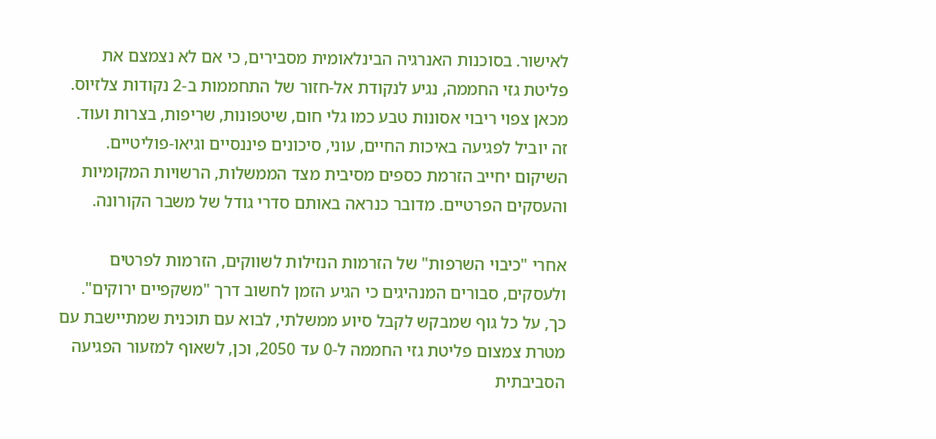לאישור. בסוכנות האנרגיה הבינלאומית מסבירים, כי אם לא נצמצם את פליטת גזי החממה, נגיע לנקודת אל-חזור של התחממות ב-2 נקודות צלזיוס. מכאן צפוי ריבוי אסונות טבע כמו גלי חום, שיטפונות, שריפות, בצרות ועוד. זה יוביל לפגיעה באיכות החיים, עוני, סיכונים פיננסיים וגיאו-פוליטיים. השיקום יחייב הזרמת כספים מסיבית מצד הממשלות, הרשויות המקומיות והעסקים הפרטיים. מדובר כנראה באותם סדרי גודל של משבר הקורונה.

אחרי "כיבוי השרפות" של הזרמות הנזילות לשווקים, הזרמות לפרטים ולעסקים, סבורים המנהיגים כי הגיע הזמן לחשוב דרך "משקפיים ירוקים". כך, על כל גוף שמבקש לקבל סיוע ממשלתי, לבוא עם תוכנית שמתיישבת עם מטרת צמצום פליטת גזי החממה ל-0 עד 2050, וכן, לשאוף למזעור הפגיעה הסביבתית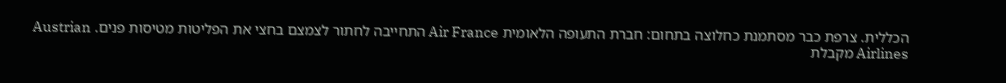הכללית. צרפת כבר מסתמנת כחלוצה בתחום: חברת התעופה הלאומית Air France התחייבה לחתור לצמצם בחצי את הפליטות מטיסות פנים. Austrian Airlines מקבלת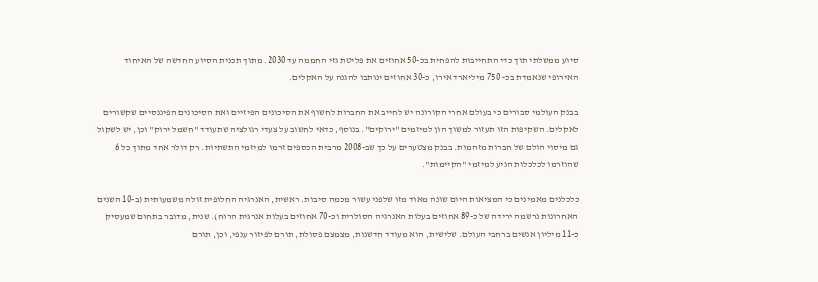סיוע ממשלתי תוך כדי התחייבות להפחית בכ-50 אחוזים את פליטת גזי החממה עד 2030. מתוך תכנית הסיוע החדשה של האיחוד האירופי שנאמדת בכ- 750 מיליארד אירו, כ-30 אחוזים ינותבו להגנה על האקלים.

בבנק העולמי סבורים כי בעולם אחרי הקורונה יש לחייב את החברות לחשוף את הסיכונים הפיזיים ואת הסיכונים הפיננסיים שקשורים לאקלים. השקיפות הזו תעזור למשוך הון למיזמים "ירוקים". בנוסף, כדאי לחשוב על צעדי רגולציה שתעודד "חשמל ירוק" וכן, יש לשקול גם מיסוי הולם של חברות מזהמות. בבנק מצטערים על כך שב-2008 מרבית הכספים זרמו למיזמי התשתיות. רק דולר אחד מתוך כל 6 שהוזרמו לכלכלות הגיע למיזמי "הקיימות".

כלכלנים מאמינים כי המציאות היום שונה מאוד מזו שלפני עשור מכמה סיבות. ראשית, האנרגיה החלופית זולה משמעותית (ב-10 השנים האחרונות נרשמה ירידה של כ-89 אחוזים בעלות האנרגיה הסולרית וכ-70 אחוזים בעלות אנרגית הרוח). שנית, מדובר בתחום שמעסיק כ-11 מיליון אנשים ברחבי העולם. שלישית, הוא מעודד חדשנות, מצמצם פסולת, תורם לפיזור ענפי, וכן, תורם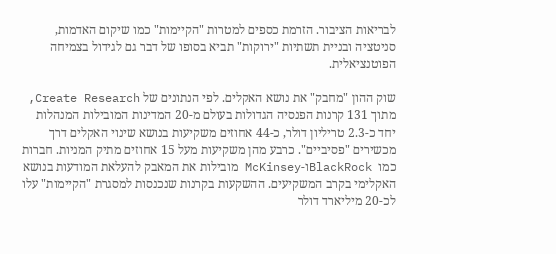לבריאות הציבור. הזרמת כספים למטרות "הקיימות" כמו שיקום האדמות, סניטציה ובניית תשתיות "ירוקות" תביא בסופו של דבר גם לגידול בצמיחה הפוטנציאלית.

שוק ההון "מחבק" את נושא האקלים. לפי הנתונים של Create Research, מתוך 131 קרנות הפנסיה הגדולות בעולם מ-20 המדינות המובילות המנהלות יחד כ-2.3 טריליון דולר, כ-44 אחוזים משקיעות בנושא שינוי האקלים דרך מכשירים "פסיביים". כרבע מהן משקיעות מעל 15 אחוזים מתיק המניות. חברות כמו  BlackRockו-McKinsey מובילות את המאבק להעלאת המודעות בנושא האקלימי בקרב המשקיעים. ההשקעות בקרנות שנכנסות למסגרת "הקיימות" עלו לכ-20 מיליארד דולר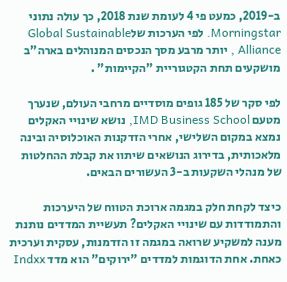ב-2019, כמעט פי 4 לעומת שנת 2018, כך עולה נתוני Morningstar. לפי הערכות שלGlobal Sustainable Alliance , יותר מרבע מסך הנכסים המנוהלים בארה"ב מושקעים תחת הקטגוריית "הקיימות" .

לפי סקר של 185 גופים מוסדיים מרחבי העולם, שנערך מטעם IMD Business School, נושא שינויי האקלים נמצא במקום השלישי, אחרי הזדקנות האוכלוסיה ובינה מלאכותית, בדירוג הנושאים שיתוו את קבלת ההחלטות של מנהלי השקעות ב-3 העשורים הבאים.

כיצד לקחת חלק במגמה ארוכת הטווח של היערכות והתמודדות עם שינויי האקלים? תעשיית המדדים נותנת מענה למשקיע שרואה במגמה זו הזדמנות, עסקית וערכית כאחת. אחת הדוגמות למדדים "ירוקים" הוא מדד Indxx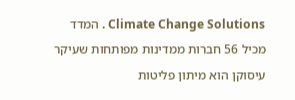Climate Change Solutions . המדד מכיל 56 חברות ממדינות מפותחות שעיקר עיסוקן הוא מיתון פליטות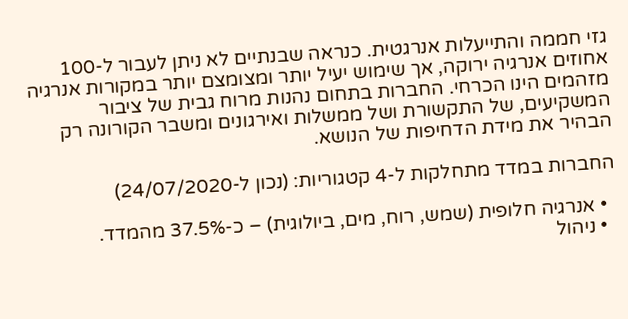גזי חממה והתייעלות אנרגטית. כנראה שבנתיים לא ניתן לעבור ל-100 אחוזים אנרגיה ירוקה, אך שימוש יעיל יותר ומצומצם יותר במקורות אנרגיה מזהמים הינו הכרחי. החברות בתחום נהנות מרוח גבית של ציבור המשקיעים, של התקשורת ושל ממשלות ואירגונים ומשבר הקורונה רק הבהיר את מידת הדחיפות של הנושא.

החברות במדד מתחלקות ל-4 קטגוריות: (נכון ל-24/07/2020)

  • אנרגיה חלופית (שמש, רוח, מים, ביולוגית) – כ-37.5% מהמדד.
  • ניהול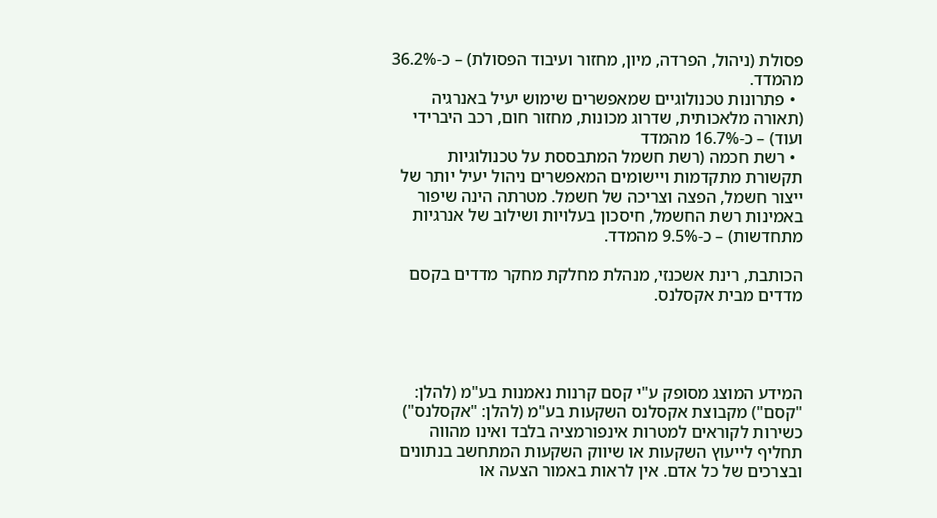פסולת (ניהול, הפרדה, מיון, מחזור ועיבוד הפסולת) – כ-36.2% מהמדד.
  • פתרונות טכנולוגיים שמאפשרים שימוש יעיל באנרגיה (תאורה מלאכותית, שדרוג מכונות, מחזור חום, רכב היברידי ועוד) – כ-16.7% מהמדד
  • רשת חכמה (רשת חשמל המתבססת על טכנולוגיות תקשורת מתקדמות ויישומים המאפשרים ניהול יעיל יותר של ייצור חשמל, הפצה וצריכה של חשמל. מטרתה הינה שיפור באמינות רשת החשמל, חיסכון בעלויות ושילוב של אנרגיות מתחדשות) – כ-9.5% מהמדד.

הכותבת, רינת אשכנזי, מנהלת מחלקת מחקר מדדים בקסם מדדים מבית אקסלנס.




המידע המוצג מסופק ע"י קסם קרנות נאמנות בע"מ (להלן: "קסם") מקבוצת אקסלנס השקעות בע"מ (להלן: "אקסלנס") כשירות לקוראים למטרות אינפורמציה בלבד ואינו מהווה תחליף לייעוץ השקעות או שיווק השקעות המתחשב בנתונים ובצרכים של כל אדם. אין לראות באמור הצעה או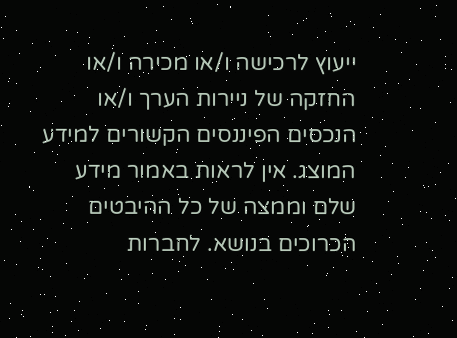ייעוץ לרכישה ו/או מכירה ו/או החזקה של ניירות הערך ו/או הנכסים הפיננסים הקשורים למידע המוצג. אין לראות באמור מידע שלם וממצה של כל ההיבטים הכרוכים בנושא. לחברות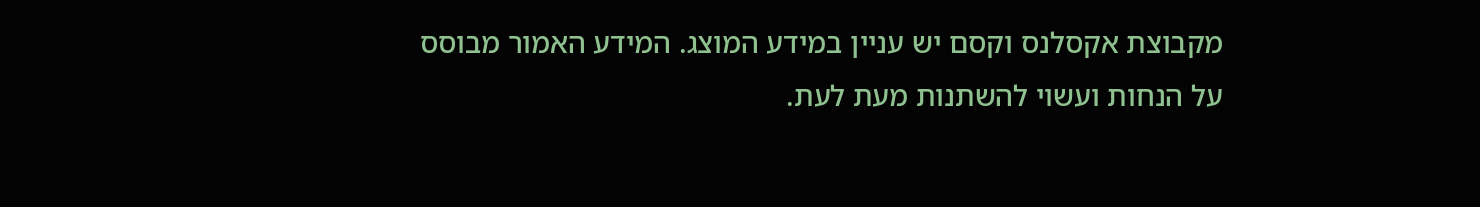מקבוצת אקסלנס וקסם יש עניין במידע המוצג. המידע האמור מבוסס על הנחות ועשוי להשתנות מעת לעת.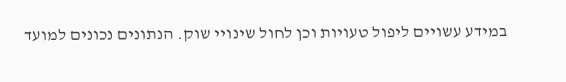במידע עשויים ליפול טעויות וכן לחול שינויי שוק. הנתונים נכונים למועד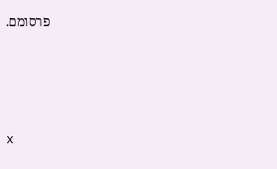פרסומם.





x